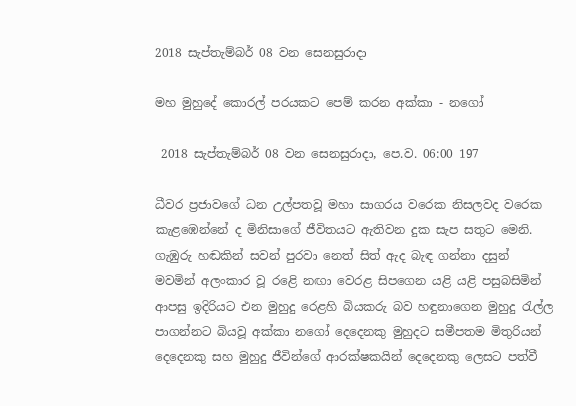2018 සැප්තැම්බර් 08 වන සෙනසුරාදා

මහ මුහුදේ කොරල් පරයකට පෙම් කරන අක්කා - නගෝ

 2018 සැප්තැම්බර් 08 වන සෙනසුරාදා, පෙ.ව. 06:00 197

ධීවර ප්‍රජාවගේ ධන උල්පතවූ මහා සාගරය වරෙක නිසලවද වරෙක කැළඹෙන්නේ ද මිනිසාගේ ජීවිතයට ඇතිවන දුක සැප සතුට මෙනි. ගැඹුරු හඬකින් සවන් පුරවා නෙත් සිත් ඇද බැඳ ගන්නා දසුන් මවමින් අලංකාර වූ රළෙි නඟා වෙරළ සිපගෙන යළි යළි පසුබසිමින් ආපසු ඉදිරියට එන මුහුදු ර‍ෙළහි බියකරු බව හඳුනාගෙන මුහුදු රැල්ල පාගන්නට බියවූ අක්කා නගෝ දෙදෙනකු මුහුදට සමීපතම මිතුරියන් දෙදෙනකු සහ මුහුදු ජීවින්ගේ ආරක්ෂකයින් දෙදෙනකු ලෙසට පත්වී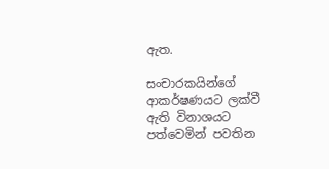ඇත.

සංචාරකයින්ගේ ආකර්ෂණයට ලක්වී ඇති විනාශයට පත්වෙමින් පවතින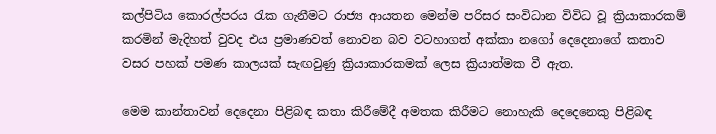කල්පිටිය කොරල්පරය රැක ගැනීමට රාජ්‍ය ආයතන මෙන්ම පරිසර සංවිධාන විවිධ වූ ක්‍රියාකාරකම් කරමින් මැදිහත් වුවද එය ප්‍රමාණවත් නොවන බව වටහාගත් අක්කා නගෝ දෙදෙනාගේ කතාව වසර පහක් පමණ කාලයක් සැඟවුණු ක්‍රියාකාරකමක් ලෙස ක්‍රියාත්මක වී ඇත.

මෙම කාන්තාවන් දෙදෙනා පිළිබඳ කතා කිරීමේදී අමතක කිරීමට නොහැකි දෙදෙනෙකු පිළිබඳ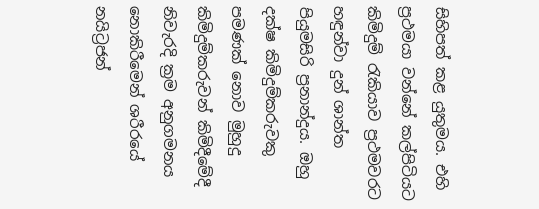සිහිපත් කළ යුතුමය. එහි ප්‍රථමයා වන්නේ කල්පිටියට කිමිදුම් රැකියාව ප්‍රථමවරට හඳුන්වා දුන් ශාන්ත පියුමසිරි ප්‍රනාන්දුය. ඔහු දක්ෂ කිමිදුම්කරුවකු පමණක් නොව මුහුදු කිමිදුම්කරුවන් කිමිදීමේදී නිවැරදි ක්‍රම අනුගමනය නොකිරීමෙන් ශරීරයේ නයිට්‍රජන්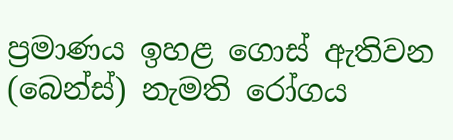ප්‍රමාණය ඉහළ ගොස් ඇතිවන (බෙන්ස්) නැමති රෝගය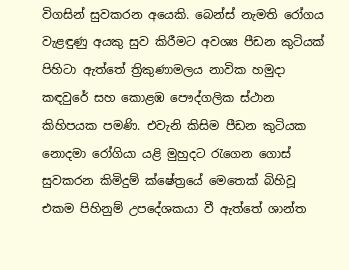විගසින් සුවකරන අයෙකි. බෙන්ස් නැමති රෝගය වැළඳුණු අයකු සුව කිරීමට අවශ්‍ය පීඩන කුටියක් පිහිටා ඇත්තේ ත්‍රිකුණාමලය නාවික හමුදා කඳවුරේ සහ කොළඹ පෞද්ගලික ස්ථාන කිහිපයක පමණි. එවැනි කිසිම පීඩන කුටියක නොදමා රෝගියා යළි මුහුදට රැගෙන ගොස් සුවකරන කිමිදුම් ක්ෂේත්‍රයේ මෙතෙක් බිහිවූ එකම පිහිනුම් උපදේශකයා වී ඇත්තේ ශාන්ත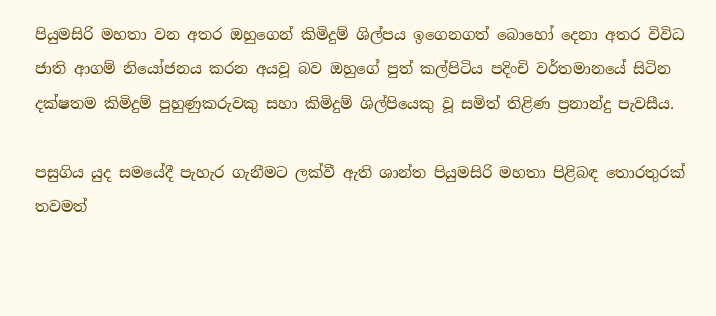පියුමසිරි මහතා වන අතර ඔහුගෙන් කිමිදුම් ශිල්පය ඉගෙනගත් බොහෝ දෙනා අතර විවිධ ජාති ආගම් නියෝජනය කරන අයවූ බව ඔහුගේ පුත් කල්පිටිය පදිංචි වර්තමානයේ සිටින දක්ෂතම කිමිදුම් පුහුණුකරුවකු සහා කිමිදුම් ශිල්පියෙකු වූ සමිත් තිළිණ ප්‍රනාන්දු පැවසීය.

පසුගිය යුද සමයේදී පැහැර ගැනීමට ලක්වී ඇති ශාන්ත පියුමසිරි මහතා පිළිබඳ තොරතුරක් තවමත්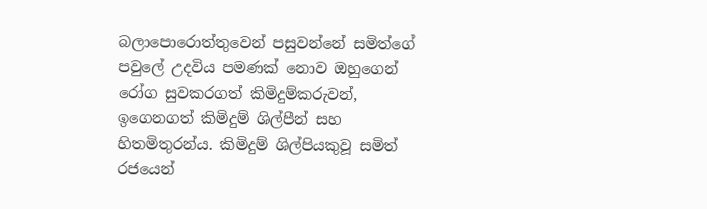බලාපොරොත්තුවෙන් පසුවන්නේ සමිත්ගේ පවුලේ උදවිය පමණක් නොව ඔහුගෙන් රෝග සුවකරගත් කිමිදුම්කරුවන්, ඉගෙනගත් කිමිදුම් ශිල්පීන් සහ හිතමිතුරන්ය. කිමිදුම් ශිල්පියකුවූ සමිත් රජයෙන්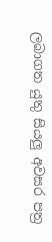ලබාගත යුතු සියලු අවසර පත්‍ර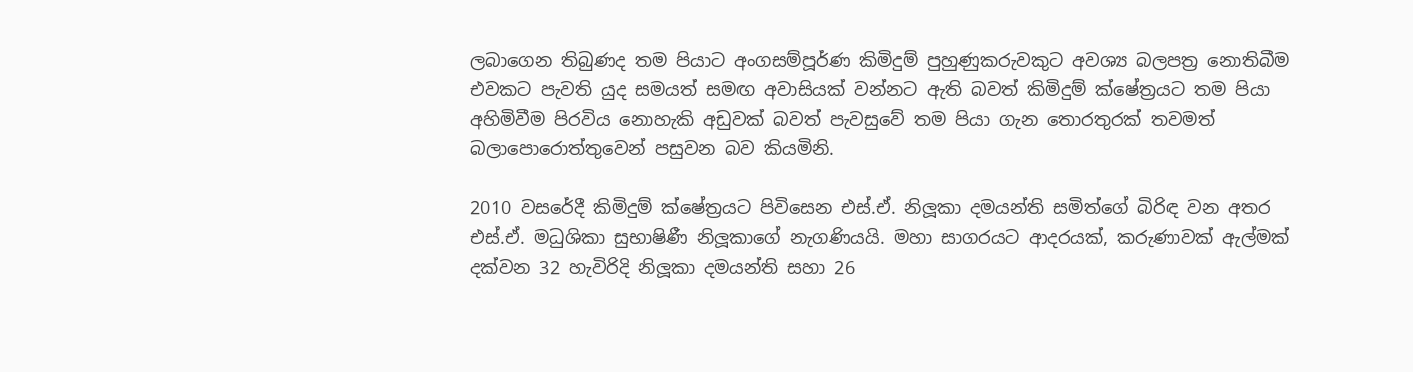ලබාගෙන තිබුණද තම පියාට අංගසම්පූර්ණ කිමිදුම් පුහුණුකරුවකුට අවශ්‍ය බලපත්‍ර නොතිබීම එවකට පැවති යුද සමයත් සමඟ අවාසියක් වන්නට ඇති බවත් කිමිදුම් ක්ෂේත්‍රයට තම පියා අහිමිවීම පිරවිය නොහැකි අඩුවක් බවත් පැවසුවේ තම පියා ගැන තොරතුරක් තවමත් බලාපොරොත්තුවෙන් පසුවන බව කියමිනි.

2010 වසරේදී කිමිදුම් ක්ෂේත්‍රයට පිවිසෙන එස්.ඒ. නිලූකා දමයන්ති සමිත්ගේ බිරිඳ වන අතර එස්.ඒ. මධුශිකා සුභාෂිණී නිලූකාගේ නැගණියයි. මහා සාගරයට ආදරයක්, කරුණාවක් ඇල්මක් දක්වන 32 හැවිරිදි නිලූකා දමයන්ති සහා 26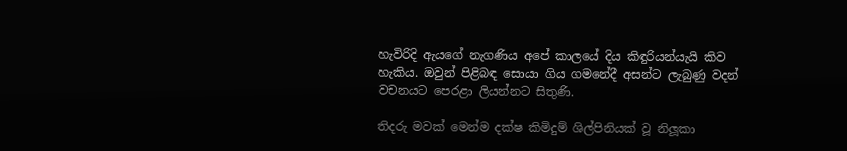හැවිරිදි ඇයගේ නැගණිය අපේ කාලයේ දිය කිඳුරියන්යැයි කිව හැකිය. ඔවුන් පිළිබඳ සොයා ගිය ගමනේදී අසන්ට ලැබුණු වදන් වචනයට පෙරළා ලියන්නට සිතුණි.

තිදරු මවක් මෙන්ම දක්ෂ කිමිදුම් ශිල්පිනියක් වූ නිලූකා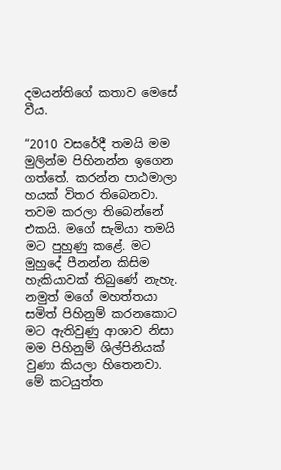දමයන්තිගේ කතාව මෙසේ වීය.

“2010 වසරේදී තමයි මම මුලින්ම පිහිනන්න ඉගෙන ගත්තේ. කරන්න පාඨමාලා හයක් විතර තිබෙනවා. තවම කරලා තිබෙන්නේ එකයි. මගේ සැමියා තමයි මට පුහුණු කළේ. මට මුහුදේ පීනන්න කිසිම හැකියාවක් තිබුණේ නැහැ. නමුත් මගේ මහත්තයා සමිත් පිහිනුම් කරනකොට මට ඇතිවුණු ආශාව නිසා මම පිහිනුම් ශිල්පිනියක් වුණා කියලා හිතෙනවා. මේ කටයුත්ත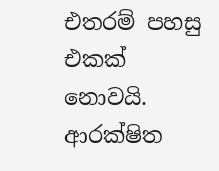එතරම් පහසු එකක් නොවයි. ආරක්ෂිත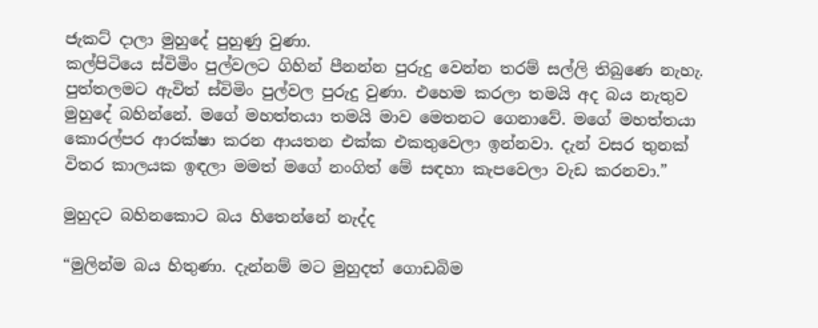ජැකට් දාලා මුහුදේ පුහුණු වුණා.
කල්පිටියෙ ස්විමිං පුල්වලට ගිහින් පීනන්න පුරුදු වෙන්න තරම් සල්ලි තිබුණෙ නැහැ. පුත්තලමට ඇවිත් ස්විමිං පුල්වල පුරුදු වුණා. එහෙම කරලා තමයි අද බය නැතුව මුහුදේ බහින්නේ. මගේ මහත්තයා තමයි මාව මෙතනට ගෙනාවේ. මගේ මහත්තයා කොරල්පර ආරක්ෂා කරන ආයතන එක්ක එකතුවෙලා ඉන්නවා. දැන් වසර තුනක් විතර කාලයක ඉඳලා මමත් මගේ නංගිත් මේ සඳහා කැපවෙලා වැඩ කරනවා.”

මුහුදට බහිනකොට බය හිතෙන්නේ නැද්ද

“මුලින්ම බය හිතුණා. දැන්නම් මට මුහුදත් ගොඩබිම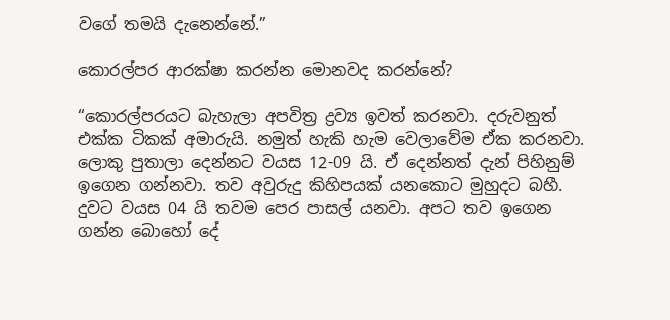වගේ තමයි දැනෙන්නේ.”

කොරල්පර ආරක්ෂා කරන්න මොනවද කරන්නේ?

“කොරල්පරයට බැහැලා අපවිත්‍ර ද්‍රව්‍ය ඉවත් කරනවා. දරුවනුත් එක්ක ටිකක් අමාරුයි. නමුත් හැකි හැම වෙලාවේම ඒක කරනවා. ලොකු පුතාලා දෙන්නට වයස 12-09 යි. ඒ දෙන්නත් දැන් පිහිනුම් ඉගෙන ගන්නවා. තව අවුරුදු කිහිපයක් යනකොට මුහුදට බහී. දුවට වයස 04 යි තවම පෙර පාසල් යනවා. අපට තව ඉගෙන ගන්න බොහෝ දේ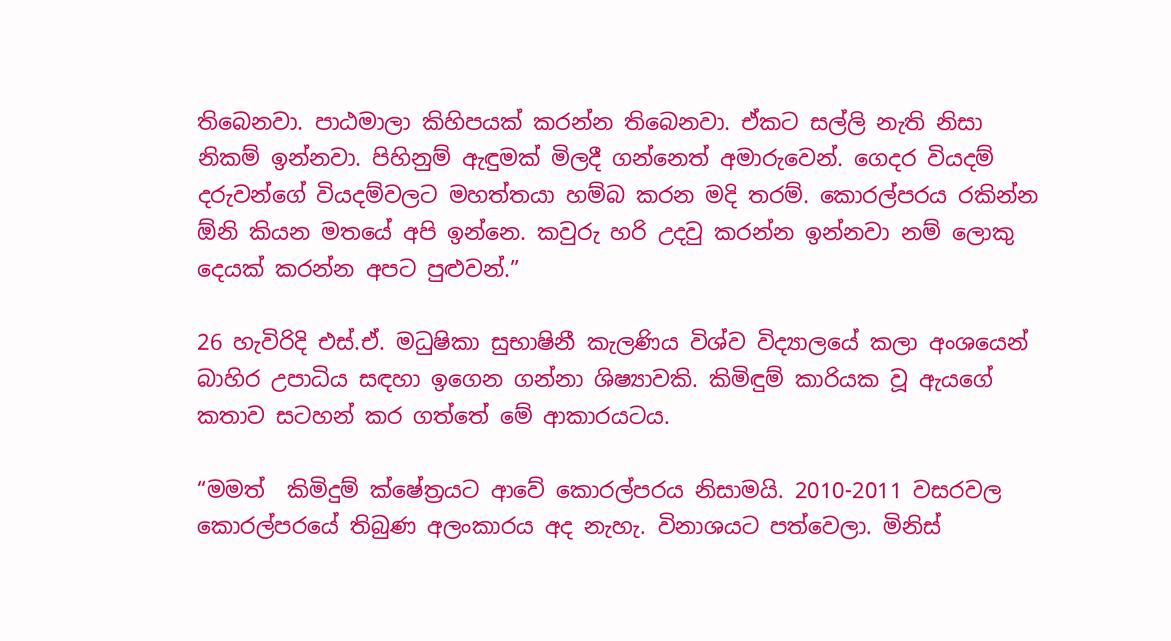තිබෙනවා. පාඨමාලා කිහිපයක් කරන්න තිබෙනවා. ඒකට සල්ලි නැති නිසා නිකම් ඉන්නවා. පිහිනුම් ඇඳුමක් මිලදී ගන්නෙත් අමාරුවෙන්. ගෙදර වියදම් දරුවන්ගේ වියදම්වලට මහත්තයා හම්බ කරන මදි තරම්. කොරල්පරය රකින්න ඕනි කියන මතයේ අපි ඉන්නෙ. කවුරු හරි උදවු කරන්න ඉන්නවා නම් ලොකු දෙයක් කරන්න අපට පුළුවන්.”

26 හැවිරිදි එස්.ඒ. මධුෂිකා සුභාෂිනී කැලණිය විශ්ව විද්‍යාලයේ කලා අංශයෙන් බාහිර උපාධිය සඳහා ඉගෙන ගන්නා ශිෂ්‍යාවකි. කිමිඳුම් කාරියක වූ ඇයගේ කතාව සටහන් කර ගත්තේ මේ ආකාරයටය.

“මමත්  කිමිදුම් ක්ෂේත්‍රයට ආවේ කොරල්පරය නිසාමයි. 2010-2011 වසරවල කොරල්පරයේ තිබුණ අලංකාරය අද නැහැ. විනාශයට පත්වෙලා. මිනිස්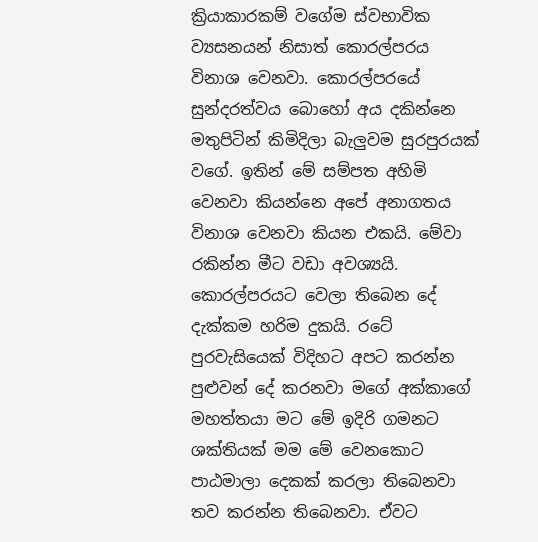ක්‍රියාකාරකම් වගේම ස්වභාවික ව්‍යසනයන් නිසාත් කොරල්පරය විනාශ වෙනවා. කොරල්පරයේ සුන්දරත්වය බොහෝ අය දකින්නෙ මතුපිටින් කිමිදිලා බැලුවම සුරපුරයක් වගේ. ඉතින් මේ සම්පත අහිමි වෙනවා කියන්නෙ අපේ අනාගතය විනාශ වෙනවා කියන එකයි. මේවා රකින්න මීට වඩා අවශ්‍යයි. කොරල්පරයට වෙලා තිබෙන දේ දැක්කම හරිම දුකයි. රටේ පුරවැසියෙක් විදිහට අපට කරන්න පුළුවන් දේ කරනවා මගේ අක්කාගේ මහත්තයා මට මේ ඉදිරි ගමනට ශක්තියක් මම මේ වෙනකොට පාඨමාලා දෙකක් කරලා තිබෙනවා තව කරන්න තිබෙනවා. ඒවට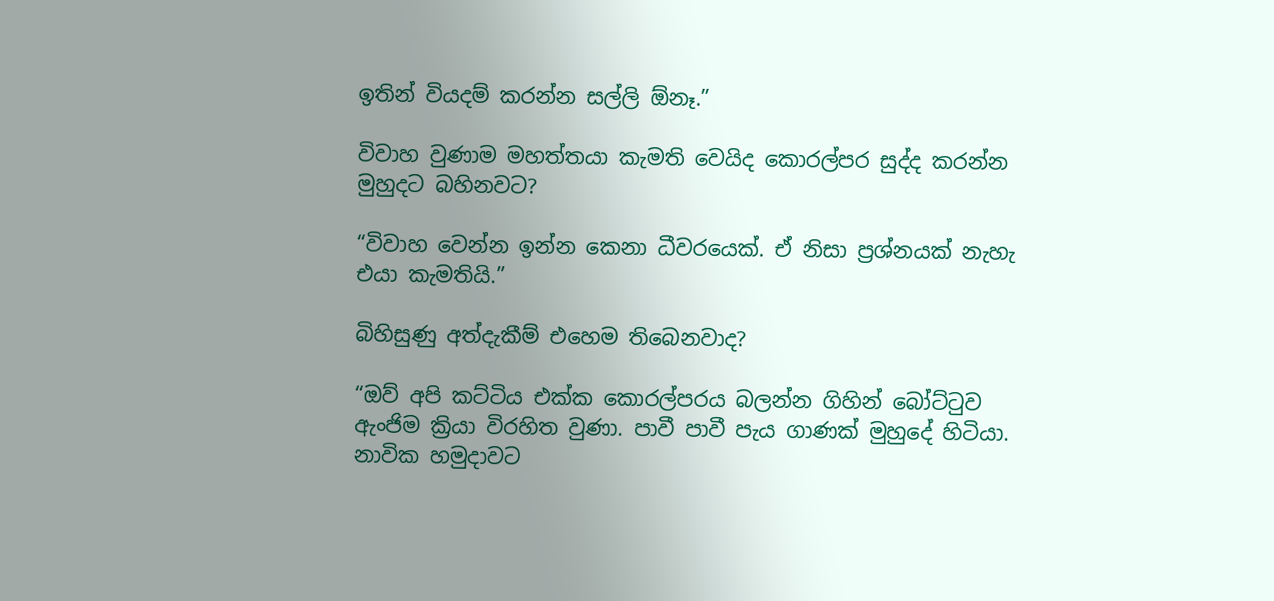ඉතින් වියදම් කරන්න සල්ලි ඕනෑ.”

විවාහ වුණාම මහත්තයා කැමති වෙයිද කොරල්පර සුද්ද කරන්න මුහුදට බහිනවට?

“විවාහ වෙන්න ඉන්න කෙනා ධීවරයෙක්. ඒ නිසා ප්‍රශ්නයක් නැහැ එයා කැමතියි.”

බිහිසුණු අත්දැකීම් එහෙම තිබෙනවාද?

“ඔව් අපි කට්ටිය එක්ක කොරල්පරය බලන්න ගිහින් බෝට්ටුව ඇංජිම ක්‍රියා විරහිත වුණා. පාවී පාවී පැය ගාණක් මුහුදේ හිටියා. නාවික හමුදාවට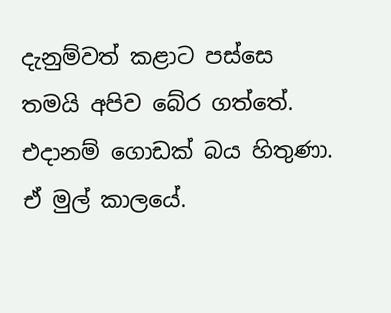දැනුම්වත් කළාට පස්සෙ තමයි අපිව බේර ගත්තේ. එදානම් ගොඩක් බය හිතුණා. ඒ මුල් කාලයේ.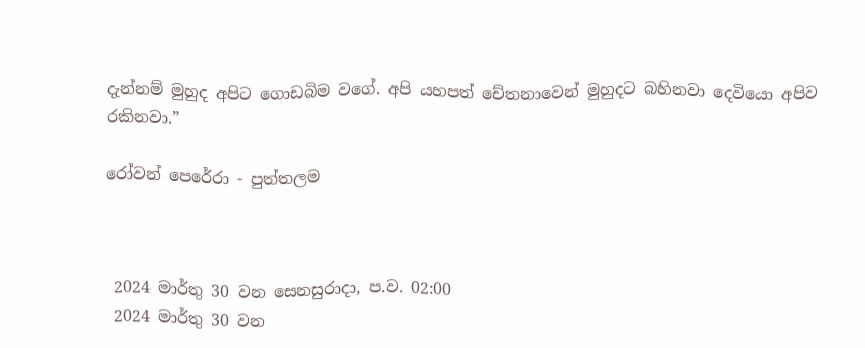දැන්නම් මුහුද අපිට ගොඩබිම වගේ. අපි යහපත් චේතනාවෙන් මුහුදට බහිනවා දෙවියො අපිව රකිනවා.”

රෝවන් පෙරේරා - පුත්තලම



 2024 මාර්තු 30 වන සෙනසුරාදා, ප.ව. 02:00
 2024 මාර්තු 30 වන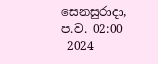සෙනසුරාදා, ප.ව. 02:00
 2024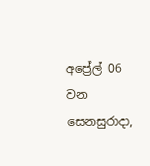අප්‍රේල් 06 වන සෙනසුරාදා,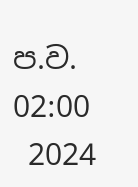ප.ව. 02:00
 2024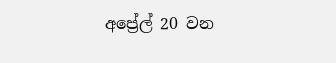අප්‍රේල් 20 වන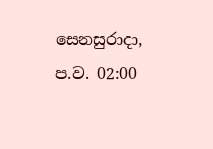සෙනසුරාදා, ප.ව. 02:00